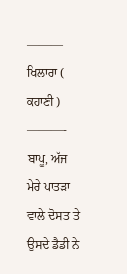——— ਖਿਲਾਰਾ ( ਕਹਾਣੀ ) ———-
ਬਾਪੂ, ਅੱਜ ਮੇਰੇ ਪਾਤੜਾ ਵਾਲੇ ਦੋਸਤ ਤੇ ਉਸਦੇ ਡੈਡੀ ਨੇ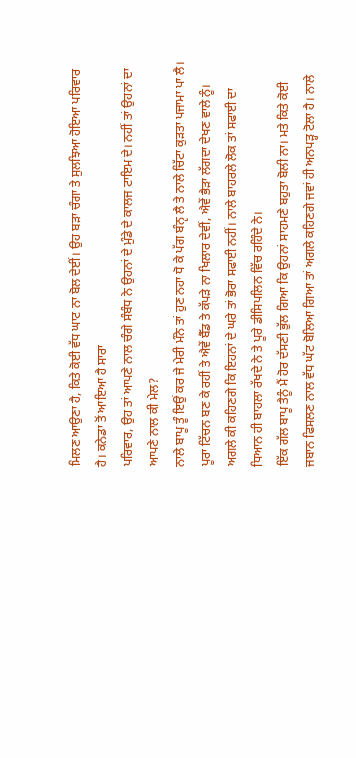ਮਿਲਣ ਆਉਣਾ ਹੈ, ਕਿਤੇ ਕੋਈ ਵੱਧ ਘਾਟ ਨਾ ਬੋਲ ਦੇਈਂ। ਉਹ ਬੜਾ ਚੰਗਾ ਤੇ ਸੁਲਝਿਆ ਹੋਇਆ ਪਰਿਵਾਰ ਹੈ। ਕਨੇਡਾ ਤੋਂ ਆਇਆ ਹੈ ਸਾਰਾ
ਪਰਿਵਾਰ, ਉਹ ਤਾਂ ਆਪਣੇ ਨਾਲ ਚੰਗੇ ਸੰਬੰਧ ਨੇ ਉਹਨਾਂ ਦੇ ਮੁੰਡੇ ਦੇ ਕਾਲਜ ਟਾਇਮ ਦੇ। ਨਹੀਂ ਤਾਂ ਉਹਨਾਂ ਦਾ ਆਪਣੇ ਨਾਲ ਕੀ ਮੇਲ?
ਨਾਲੇ ਬਾਪੂ ਤੂੰ ਇਉਂ ਕਰ ਜੇ ਮੇਰੀ ਮੰਨੇ ਤਾਂ ਹੁਣ ਨਹਾ ਧੋ ਕੇ ਪੱਗ ਬੰਨੵ ਲੈ ਤੇ ਨਾਲੇ ਚਿੱਟਾ ਕੁੜਤਾ ਪਜਾਮਾ ਪਾ ਲੈ। ਪੂਰਾ ਟਿੱਚਨ ਬਣ ਕੇ ਰਹੀਂ ਤੇ ਐਵੇਂ ਬੈੱਡ ਤੇ ਕੱਪੜੇ ਨਾ ਖਿਲਾਰ ਦੇਵੀਂ, ਐਵੇਂ ਭੈੜਾ ਲੱਗਦਾ ਦੇਖਣ ਵਾਲੇ ਨੂੰ। ਅਗਲੇ ਕੀ ਕਹਿਣਗੇ ਕਿ ਇਹਨਾਂ ਦੇ ਘਰੇ ਤਾਂ ਭੋਰਾ ਸਫਾਈ ਨਹੀਂ। ਨਾਲੇ ਬਾਹਰਲੇ ਲੋਕ ਤਾਂ ਸਫਾਈ ਦਾ ਧਿਆਨ ਹੀ ਬਾਹਲਾ ਰੱਖਦੇ ਨੇ ਤੇ ਪੂਰੇ ਡੀਸਿਪਲਿਨ ਵਿੱਚ ਰਹਿੰਦੇ ਨੇ।
ਇੱਕ ਗੱਲ ਬਾਪੂ ਤੈਨੂੰ ਮੈਂ ਹੋਰ ਦੱਸਣੀ ਭੁੱਲ ਗਿਆ ਕਿ ਉਹਨਾਂ ਸਾਹਮਣੇ ਬਹੁਤਾ ਬੋਲੀ ਨਾ। ਮਤੇ ਕਿਤੇ ਕੋਈ ਜਬਾਨ ਫਿਸਲਣ ਨਾਲ ਵੱਧ ਘੱਟ ਬੋਲਿਆ ਗਿਆ ਤਾਂ ਅਗਲੇ ਕਹਿਣਗੇ ਜਵਾਂ ਹੀ ਅਨਪੜ੍ਹ ਟੋਲਾ ਹੈ। ਨਾਲੇ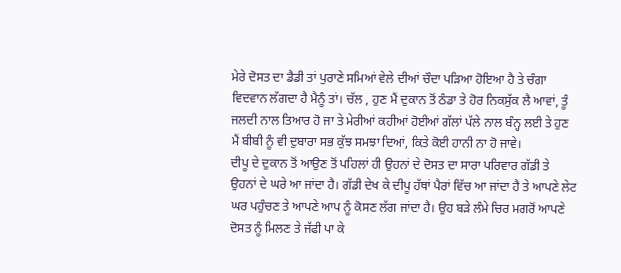ਮੇਰੇ ਦੋਸਤ ਦਾ ਡੈਡੀ ਤਾਂ ਪੁਰਾਣੇ ਸਮਿਆਂ ਵੇਲੇ ਦੀਆਂ ਚੌਦਾ ਪੜਿਆ ਹੋਇਆ ਹੈ ਤੇ ਚੰਗਾ ਵਿਦਵਾਨ ਲੱਗਦਾ ਹੈ ਮੈਨੂੰ ਤਾਂ। ਚੱਲ , ਹੁਣ ਮੈਂ ਦੁਕਾਨ ਤੋਂ ਠੰਡਾ ਤੇ ਹੋਰ ਨਿਕਸੁੱਕ ਲੈ ਆਵਾਂ, ਤੂੰ ਜਲਦੀ ਨਾਲ ਤਿਆਰ ਹੋ ਜਾ ਤੇ ਮੇਰੀਆਂ ਕਹੀਆਂ ਹੋਈਆਂ ਗੱਲਾਂ ਪੱਲੇ ਨਾਲ ਬੰਨ੍ਹ ਲਈ ਤੇ ਹੁਣ ਮੈਂ ਬੀਬੀ ਨੂੰ ਵੀ ਦੁਬਾਰਾ ਸਭ ਕੁੱਝ ਸਮਝਾ ਦਿਆਂ, ਕਿਤੇ ਕੋਈ ਹਾਨੀ ਨਾ ਹੋ ਜਾਵੇ।
ਦੀਪੂ ਦੇ ਦੁਕਾਨ ਤੋਂ ਆਉਣ ਤੋਂ ਪਹਿਲਾਂ ਹੀ ਉਹਨਾਂ ਦੇ ਦੋਸਤ ਦਾ ਸਾਰਾ ਪਰਿਵਾਰ ਗੱਡੀ ਤੇ ਉਹਨਾਂ ਦੇ ਘਰੇ ਆ ਜਾਂਦਾ ਹੈ। ਗੱਡੀ ਦੇਖ ਕੇ ਦੀਪੂ ਹੱਥਾਂ ਪੈਰਾਂ ਵਿੱਚ ਆ ਜਾਂਦਾ ਹੈ ਤੇ ਆਪਣੇ ਲੇਟ ਘਰ ਪਹੁੰਚਣ ਤੇ ਆਪਣੇ ਆਪ ਨੂੰ ਕੋਸਣ ਲੱਗ ਜਾਂਦਾ ਹੈ। ਉਹ ਬੜੇ ਲੰਮੇ ਚਿਰ ਮਗਰੋਂ ਆਪਣੇ ਦੋਸਤ ਨੂੰ ਮਿਲਣ ਤੇ ਜੱਫੀ ਪਾ ਕੇ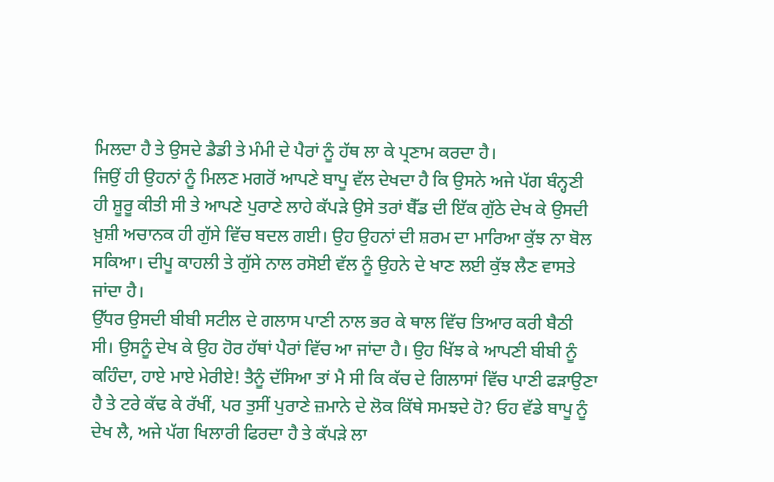ਮਿਲਦਾ ਹੈ ਤੇ ਉਸਦੇ ਡੈਡੀ ਤੇ ਮੰਮੀ ਦੇ ਪੈਰਾਂ ਨੂੰ ਹੱਥ ਲਾ ਕੇ ਪ੍ਰਣਾਮ ਕਰਦਾ ਹੈ।
ਜਿਉਂ ਹੀ ਉਹਨਾਂ ਨੂੰ ਮਿਲਣ ਮਗਰੋਂ ਆਪਣੇ ਬਾਪੂ ਵੱਲ ਦੇਖਦਾ ਹੈ ਕਿ ਉਸਨੇ ਅਜੇ ਪੱਗ ਬੰਨ੍ਹਣੀ ਹੀ ਸ਼ੂਰੂ ਕੀਤੀ ਸੀ ਤੇ ਆਪਣੇ ਪੁਰਾਣੇ ਲਾਹੇ ਕੱਪੜੇ ਉਸੇ ਤਰਾਂ ਬੈੱਡ ਦੀ ਇੱਕ ਗੁੱਠੇ ਦੇਖ ਕੇ ਉਸਦੀ ਖ਼ੁਸ਼ੀ ਅਚਾਨਕ ਹੀ ਗੁੱਸੇ ਵਿੱਚ ਬਦਲ ਗਈ। ਉਹ ਉਹਨਾਂ ਦੀ ਸ਼ਰਮ ਦਾ ਮਾਰਿਆ ਕੁੱਝ ਨਾ ਬੋਲ ਸਕਿਆ। ਦੀਪੂ ਕਾਹਲੀ ਤੇ ਗੁੱਸੇ ਨਾਲ ਰਸੋਈ ਵੱਲ ਨੂੰ ਉਹਨੇ ਦੇ ਖਾਣ ਲਈ ਕੁੱਝ ਲੈਣ ਵਾਸਤੇ ਜਾਂਦਾ ਹੈ।
ਉੱਧਰ ਉਸਦੀ ਬੀਬੀ ਸਟੀਲ ਦੇ ਗਲਾਸ ਪਾਣੀ ਨਾਲ ਭਰ ਕੇ ਥਾਲ ਵਿੱਚ ਤਿਆਰ ਕਰੀ ਬੈਠੀ ਸੀ। ਉਸਨੂੰ ਦੇਖ ਕੇ ਉਹ ਹੋਰ ਹੱਥਾਂ ਪੈਰਾਂ ਵਿੱਚ ਆ ਜਾਂਦਾ ਹੈ। ਉਹ ਖਿੱਝ ਕੇ ਆਪਣੀ ਬੀਬੀ ਨੂੰ ਕਹਿੰਦਾ, ਹਾਏ ਮਾਏ ਮੇਰੀਏ! ਤੈਨੂੰ ਦੱਸਿਆ ਤਾਂ ਮੈ ਸੀ ਕਿ ਕੱਚ ਦੇ ਗਿਲਾਸਾਂ ਵਿੱਚ ਪਾਣੀ ਫੜਾਉਣਾ ਹੈ ਤੇ ਟਰੇ ਕੱਢ ਕੇ ਰੱਖੀਂ, ਪਰ ਤੁਸੀਂ ਪੁਰਾਣੇ ਜ਼ਮਾਨੇ ਦੇ ਲੋਕ ਕਿੱਥੇ ਸਮਝਦੇ ਹੋ? ਓਹ ਵੱਡੇ ਬਾਪੂ ਨੂੰ ਦੇਖ ਲੈ, ਅਜੇ ਪੱਗ ਖਿਲਾਰੀ ਫਿਰਦਾ ਹੈ ਤੇ ਕੱਪੜੇ ਲਾ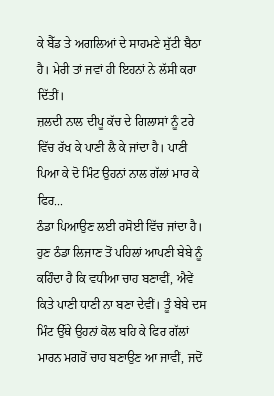ਕੇ ਬੈੱਡ ਤੇ ਅਗਲਿਆਂ ਦੇ ਸਾਹਮਣੇ ਸੁੱਟੀ ਬੈਠਾ ਹੈ। ਮੇਰੀ ਤਾਂ ਜਵਾਂ ਹੀ ਇਹਨਾਂ ਨੇ ਲੱਸੀ ਕਰਾ ਦਿੱਤੀਂ।
ਜ਼ਲਦੀ ਨਾਲ ਦੀਪੂ ਕੱਚ ਦੇ ਗਿਲਾਸਾਂ ਨੂੰ ਟਰੇ ਵਿੱਚ ਰੱਖ ਕੇ ਪਾਣੀ ਲੈ ਕੇ ਜਾਂਦਾ ਹੈ। ਪਾਣੀ ਪਿਆ ਕੇ ਦੋ ਮਿੰਟ ਉਹਨਾਂ ਨਾਲ ਗੱਲਾਂ ਮਾਰ ਕੇ ਫਿਰ...
ਠੰਡਾ ਪਿਆਉਣ ਲਈ ਰਸੋਈ ਵਿੱਚ ਜਾਂਦਾ ਹੈ। ਹੁਣ ਠੰਡਾ ਲਿਜਾਣ ਤੋਂ ਪਹਿਲਾਂ ਆਪਣੀ ਬੇਬੇ ਨੂੰ ਕਹਿੰਦਾ ਹੈ ਕਿ ਵਧੀਆ ਚਾਹ ਬਣਾਵੀਂ, ਐਵੇਂ ਕਿਤੇ ਪਾਣੀ ਧਾਣੀ ਨਾ ਬਣਾ ਦੇਵੀਂ। ਤੂੰ ਬੇਬੇ ਦਸ ਮਿੰਟ ਉੱਥੇ ਉਹਨਾਂ ਕੋਲ ਬਹਿ ਕੇ ਫਿਰ ਗੱਲਾਂ ਮਾਰਨ ਮਗਰੋਂ ਚਾਹ ਬਣਾਉਣ ਆ ਜਾਵੀਂ, ਜਦੋਂ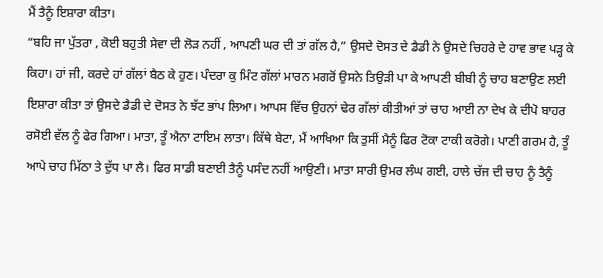ਮੈਂ ਤੈਨੂੰ ਇਸ਼ਾਰਾ ਕੀਤਾ।
“ਬਹਿ ਜਾ ਪੁੱਤਰਾ , ਕੋਈ ਬਹੁਤੀ ਸੇਵਾ ਦੀ ਲੋੜ ਨਹੀਂ , ਆਪਣੀ ਘਰ ਦੀ ਤਾਂ ਗੱਲ ਹੈ,” ਉਸਦੇ ਦੋਸਤ ਦੇ ਡੈਡੀ ਨੇ ਉਸਦੇ ਚਿਹਰੇ ਦੇ ਹਾਵ ਭਾਵ ਪੜ੍ਹ ਕੇ ਕਿਹਾ। ਹਾਂ ਜੀ, ਕਰਦੇ ਹਾਂ ਗੱਲਾਂ ਬੈਠ ਕੇ ਹੁਣ। ਪੰਦਰਾ ਕੁ ਮਿੰਟ ਗੱਲਾਂ ਮਾਰਨ ਮਗਰੋਂ ਉਸਨੇ ਤਿਉੜੀ ਪਾ ਕੇ ਆਪਣੀ ਬੀਬੀ ਨੂੰ ਚਾਹ ਬਣਾਉਣ ਲਈ ਇਸ਼ਾਰਾ ਕੀਤਾ ਤਾਂ ਉਸਦੇ ਡੈਡੀ ਦੇ ਦੋਸਤ ਨੇ ਝੱਟ ਭਾਂਪ ਲਿਆ। ਆਪਸ ਵਿੱਚ ਉਹਨਾਂ ਢੇਰ ਗੱਲਾਂ ਕੀਤੀਆਂ ਤਾਂ ਚਾਹ ਆਈ ਨਾ ਦੇਖ ਕੇ ਦੀਪੋ ਬਾਹਰ ਰਸੋਈ ਵੱਲ ਨੂੰ ਫੇਰ ਗਿਆ। ਮਾਤਾ, ਤੂੰ ਐਨਾ ਟਾਇਮ ਲਾਤਾ। ਕਿੱਥੇ ਬੇਟਾ, ਮੈਂ ਆਖਿਆ ਕਿ ਤੁਸੀਂ ਮੈਨੂੰ ਫਿਰ ਟੋਕਾ ਟਾਕੀ ਕਰੋਗੇ। ਪਾਣੀ ਗਰਮ ਹੈ, ਤੂੰ ਆਪੇ ਚਾਹ ਮਿੱਠਾ ਤੇ ਦੁੱਧ ਪਾ ਲੈ। ਫਿਰ ਸਾਡੀ ਬਣਾਈ ਤੈਨੂੰ ਪਸੰਦ ਨਹੀਂ ਆਉਣੀ। ਮਾਤਾ ਸਾਰੀ ਉਮਰ ਲੰਘ ਗਈ, ਹਾਲੇ ਚੱਜ ਦੀ ਚਾਹ ਨੂੰ ਤੈਨੂੰ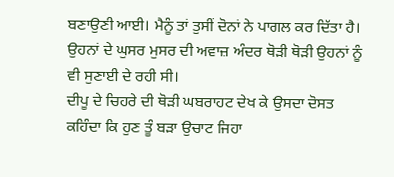ਬਣਾਉਣੀ ਆਈ। ਮੈਨੂੰ ਤਾਂ ਤੁਸੀਂ ਦੋਨਾਂ ਨੇ ਪਾਗਲ ਕਰ ਦਿੱਤਾ ਹੈ। ਉਹਨਾਂ ਦੇ ਘੁਸਰ ਮੁਸਰ ਦੀ ਅਵਾਜ਼ ਅੰਦਰ ਥੋੜੀ ਥੋੜੀ ਉਹਨਾਂ ਨੂੰ ਵੀ ਸੁਣਾਈ ਦੇ ਰਹੀ ਸੀ।
ਦੀਪੂ ਦੇ ਚਿਹਰੇ ਦੀ ਥੋੜੀ ਘਬਰਾਹਟ ਦੇਖ ਕੇ ਉਸਦਾ ਦੋਸਤ ਕਹਿੰਦਾ ਕਿ ਹੁਣ ਤੂੰ ਬੜਾ ਉਚਾਟ ਜਿਹਾ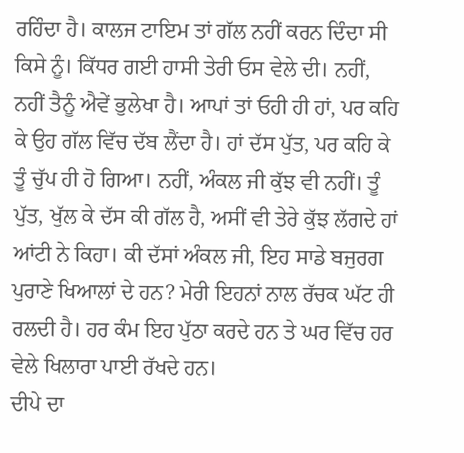ਰਹਿੰਦਾ ਹੈ। ਕਾਲਜ ਟਾਇਮ ਤਾਂ ਗੱਲ ਨਹੀਂ ਕਰਨ ਦਿੰਦਾ ਸੀ ਕਿਸੇ ਨੂੰ। ਕਿੱਧਰ ਗਈ ਹਾਸੀ ਤੇਰੀ ਓਸ ਵੇਲੇ ਦੀ। ਨਹੀਂ, ਨਹੀਂ ਤੈਨੂੰ ਐਵੇਂ ਭੁਲੇਖਾ ਹੈ। ਆਪਾਂ ਤਾਂ ਓਹੀ ਹੀ ਹਾਂ, ਪਰ ਕਹਿ ਕੇ ਉਹ ਗੱਲ ਵਿੱਚ ਦੱਬ ਲੈਂਦਾ ਹੈ। ਹਾਂ ਦੱਸ ਪੁੱਤ, ਪਰ ਕਹਿ ਕੇ ਤੂੰ ਚੁੱਪ ਹੀ ਹੋ ਗਿਆ। ਨਹੀਂ, ਅੰਕਲ ਜੀ ਕੁੱਝ ਵੀ ਨਹੀਂ। ਤੂੰ ਪੁੱਤ, ਖੁੱਲ ਕੇ ਦੱਸ ਕੀ ਗੱਲ ਹੈ, ਅਸੀਂ ਵੀ ਤੇਰੇ ਕੁੱਝ ਲੱਗਦੇ ਹਾਂ ਆਂਟੀ ਨੇ ਕਿਹਾ। ਕੀ ਦੱਸਾਂ ਅੰਕਲ ਜੀ, ਇਹ ਸਾਡੇ ਬਜੁਰਗ ਪੁਰਾਣੇ ਖਿਆਲਾਂ ਦੇ ਹਨ? ਮੇਰੀ ਇਹਨਾਂ ਨਾਲ ਰੱਚਕ ਘੱਟ ਹੀ ਰਲਦੀ ਹੈ। ਹਰ ਕੰਮ ਇਹ ਪੁੱਠਾ ਕਰਦੇ ਹਨ ਤੇ ਘਰ ਵਿੱਚ ਹਰ ਵੇਲੇ ਖਿਲਾਰਾ ਪਾਈ ਰੱਖਦੇ ਹਨ।
ਦੀਪੇ ਦਾ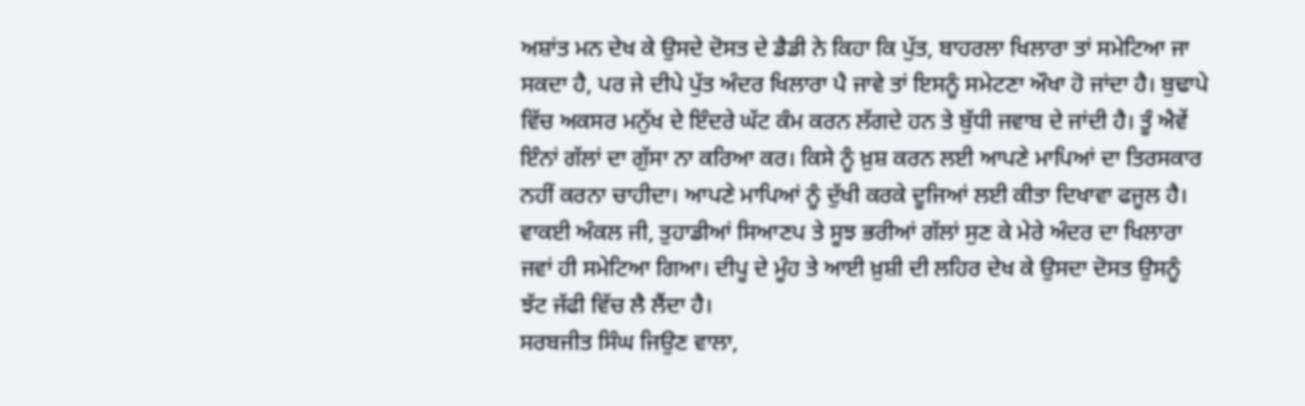ਅਸ਼ਾਂਤ ਮਨ ਦੇਖ ਕੇ ਉਸਦੇ ਦੋਸਤ ਦੇ ਡੈਡੀ ਨੇ ਕਿਹਾ ਕਿ ਪੁੱਤ, ਬਾਹਰਲਾ ਖਿਲਾਰਾ ਤਾਂ ਸਮੇਟਿਆ ਜਾ ਸਕਦਾ ਹੈ, ਪਰ ਜੇ ਦੀਪੇ ਪੁੱਤ ਅੰਦਰ ਖਿਲਾਰਾ ਪੈ ਜਾਵੇ ਤਾਂ ਇਸਨੂੰ ਸਮੇਟਣਾ ਔਖਾ ਹੋ ਜਾਂਦਾ ਹੈ। ਬੁਢਾਪੇ ਵਿੱਚ ਅਕਸਰ ਮਨੁੱਖ ਦੇ ਇੰਦਰੇ ਘੱਟ ਕੰਮ ਕਰਨ ਲੱਗਦੇ ਹਨ ਤੇ ਬੁੱਧੀ ਜਵਾਬ ਦੇ ਜਾਂਦੀ ਹੈ। ਤੂੰ ਐਵੇਂ ਇੰਨਾਂ ਗੱਲਾਂ ਦਾ ਗੁੱਸਾ ਨਾ ਕਰਿਆ ਕਰ। ਕਿਸੇ ਨੂੰ ਖ਼ੁਸ਼ ਕਰਨ ਲਈ ਆਪਣੇ ਮਾਪਿਆਂ ਦਾ ਤਿਰਸਕਾਰ ਨਹੀਂ ਕਰਨਾ ਚਾਹੀਦਾ। ਆਪਣੇ ਮਾਪਿਆਂ ਨੂੰ ਦੁੱਖੀ ਕਰਕੇ ਦੂਜਿਆਂ ਲਈ ਕੀਤਾ ਦਿਖਾਵਾ ਫਜੂਲ ਹੈ। ਵਾਕਈ ਅੰਕਲ ਜੀ, ਤੁਹਾਡੀਆਂ ਸਿਆਣਪ ਤੇ ਸੂਝ ਭਰੀਆਂ ਗੱਲਾਂ ਸੁਣ ਕੇ ਮੇਰੇ ਅੰਦਰ ਦਾ ਖਿਲਾਰਾ ਜਵਾਂ ਹੀ ਸਮੇਟਿਆ ਗਿਆ। ਦੀਪੂ ਦੇ ਮੂੰਹ ਤੇ ਆਈ ਖ਼ੁਸ਼ੀ ਦੀ ਲਹਿਰ ਦੇਖ ਕੇ ਉਸਦਾ ਦੋਸਤ ਉਸਨੂੰ ਝੱਟ ਜੱਫੀ ਵਿੱਚ ਲੈ ਲੈਂਦਾ ਹੈ।
ਸਰਬਜੀਤ ਸਿੰਘ ਜਿਉਣ ਵਾਲਾ,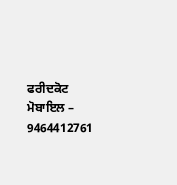ਫਰੀਦਕੋਟ
ਮੋਬਾਇਲ – 9464412761